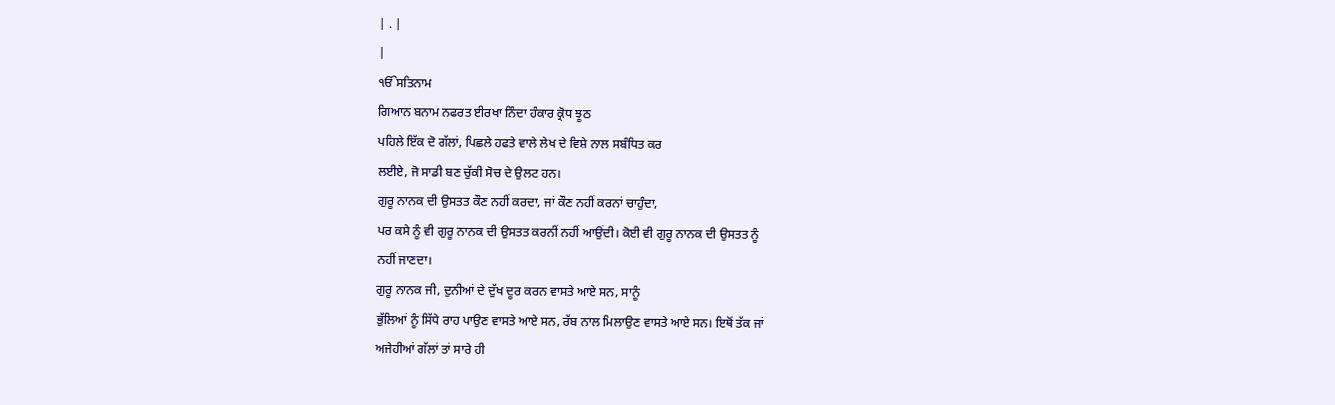| . |
|
ੴਸਤਿਨਾਮ
ਗਿਆਨ ਬਨਾਮ ਨਫਰਤ ਈਰਖਾ ਨਿੰਦਾ ਹੰਕਾਰ ਕ੍ਰੋਧ ਝੂਠ
ਪਹਿਲੇ ਇੱਕ ਦੋ ਗੱਲਾਂ, ਪਿਛਲੇ ਹਫਤੇ ਵਾਲੇ ਲੇਖ ਦੇ ਵਿਸ਼ੇ ਨਾਲ ਸਬੰਧਿਤ ਕਰ
ਲਈਏ, ਜੋ ਸਾਡੀ ਬਣ ਚੁੱਕੀ ਸੋਚ ਦੇ ਉਲਟ ਹਨ।
ਗੁਰੂ ਨਾਨਕ ਦੀ ਉਸਤਤ ਕੌਣ ਨਹੀਂ ਕਰਦਾ, ਜਾਂ ਕੌਣ ਨਹੀਂ ਕਰਨਾਂ ਚਾਹੁੰਦਾ,
ਪਰ ਕਸੇ ਨੂੰ ਵੀ ਗੁਰੂ ਨਾਨਕ ਦੀ ਉਸਤਤ ਕਰਨੀਂ ਨਹੀਂ ਆਉਂਦੀ। ਕੋਈ ਵੀ ਗੁਰੂ ਨਾਨਕ ਦੀ ਉਸਤਤ ਨੂੰ
ਨਹੀਂ ਜਾਣਦਾ।
ਗੁਰੂ ਨਾਨਕ ਜੀ, ਦੁਨੀਆਂ ਦੇ ਦੁੱਖ ਦੂਰ ਕਰਨ ਵਾਸਤੇ ਆਏ ਸਨ, ਸਾਨੂੰ
ਭੁੱਲਿਆਂ ਨੂੰ ਸਿੱਧੇ ਰਾਹ ਪਾਉਣ ਵਾਸਤੇ ਆਏ ਸਨ, ਰੱਬ ਨਾਲ ਮਿਲਾਉਣ ਵਾਸਤੇ ਆਏ ਸਨ। ਇਥੋਂ ਤੱਕ ਜਾਂ
ਅਜੇਹੀਆਂ ਗੱਲਾਂ ਤਾਂ ਸਾਰੇ ਹੀ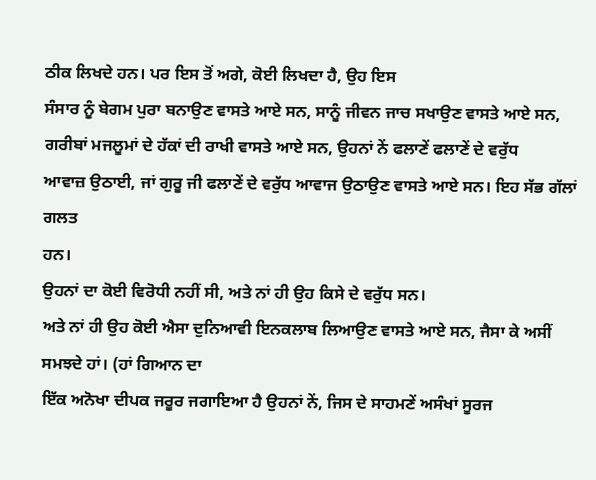ਠੀਕ ਲਿਖਦੇ ਹਨ। ਪਰ ਇਸ ਤੋਂ ਅਗੇ, ਕੋਈ ਲਿਖਦਾ ਹੈ, ਉਹ ਇਸ
ਸੰਸਾਰ ਨੂੰ ਬੇਗਮ ਪੁਰਾ ਬਨਾਉਣ ਵਾਸਤੇ ਆਏ ਸਨ, ਸਾਨੂੰ ਜੀਵਨ ਜਾਚ ਸਖਾਉਣ ਵਾਸਤੇ ਆਏ ਸਨ,
ਗਰੀਬਾਂ ਮਜਲੂਮਾਂ ਦੇ ਹੱਕਾਂ ਦੀ ਰਾਖੀ ਵਾਸਤੇ ਆਏ ਸਨ, ਉਹਨਾਂ ਨੇਂ ਫਲਾਣੇਂ ਫਲਾਣੇਂ ਦੇ ਵਰੁੱਧ
ਆਵਾਜ਼ ਉਠਾਈ, ਜਾਂ ਗੁਰੂ ਜੀ ਫਲਾਣੇਂ ਦੇ ਵਰੁੱਧ ਆਵਾਜ ਉਠਾਉਣ ਵਾਸਤੇ ਆਏ ਸਨ। ਇਹ ਸੱਭ ਗੱਲਾਂ ਗਲਤ
ਹਨ।
ਉਹਨਾਂ ਦਾ ਕੋਈ ਵਿਰੋਧੀ ਨਹੀਂ ਸੀ, ਅਤੇ ਨਾਂ ਹੀ ਉਹ ਕਿਸੇ ਦੇ ਵਰੁੱਧ ਸਨ।
ਅਤੇ ਨਾਂ ਹੀ ਉਹ ਕੋਈ ਐਸਾ ਦੁਨਿਆਵੀ ਇਨਕਲਾਬ ਲਿਆਉਣ ਵਾਸਤੇ ਆਏ ਸਨ, ਜੈਸਾ ਕੇ ਅਸੀਂ
ਸਮਝਦੇ ਹਾਂ। (ਹਾਂ ਗਿਆਨ ਦਾ
ਇੱਕ ਅਨੋਖਾ ਦੀਪਕ ਜਰੂਰ ਜਗਾਇਆ ਹੈ ਉਹਨਾਂ ਨੇਂ, ਜਿਸ ਦੇ ਸਾਹਮਣੇਂ ਅਸੰਖਾਂ ਸੂਰਜ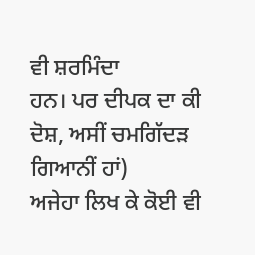ਵੀ ਸ਼ਰਮਿੰਦਾ
ਹਨ। ਪਰ ਦੀਪਕ ਦਾ ਕੀ ਦੋਸ਼, ਅਸੀਂ ਚਮਗਿੱਦੜ ਗਿਆਨੀਂ ਹਾਂ)
ਅਜੇਹਾ ਲਿਖ ਕੇ ਕੋਈ ਵੀ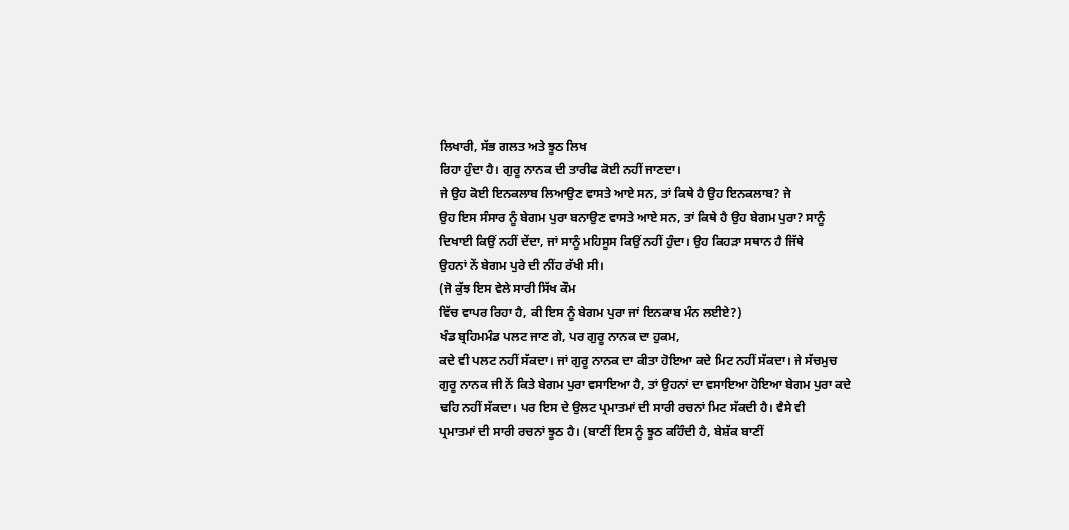ਲਿਖਾਰੀ, ਸੱਭ ਗਲਤ ਅਤੇ ਝੂਠ ਲਿਖ
ਰਿਹਾ ਹੁੰਦਾ ਹੈ। ਗੁਰੂ ਨਾਨਕ ਦੀ ਤਾਰੀਫ ਕੋਈ ਨਹੀਂ ਜਾਣਦਾ।
ਜੇ ਉਹ ਕੋਈ ਇਨਕਲਾਬ ਲਿਆਉਣ ਵਾਸਤੇ ਆਏ ਸਨ, ਤਾਂ ਕਿਥੇ ਹੈ ਉਹ ਇਨਕਲਾਬ? ਜੇ
ਉਹ ਇਸ ਸੰਸਾਰ ਨੂੰ ਬੇਗਮ ਪੁਰਾ ਬਨਾਉਣ ਵਾਸਤੇ ਆਏ ਸਨ, ਤਾਂ ਕਿਥੇ ਹੈ ਉਹ ਬੇਗਮ ਪੁਰਾ? ਸਾਨੂੰ
ਦਿਖਾਈ ਕਿਉਂ ਨਹੀਂ ਦੇਂਦਾ, ਜਾਂ ਸਾਨੂੰ ਮਹਿਸੂਸ ਕਿਉਂ ਨਹੀਂ ਹੁੰਦਾ। ਉਹ ਕਿਹੜਾ ਸਥਾਨ ਹੈ ਜਿੱਥੇ
ਉਹਨਾਂ ਨੇਂ ਬੇਗਮ ਪੁਰੇ ਦੀ ਨੀਂਹ ਰੱਖੀ ਸੀ।
(ਜੋ ਕੁੱਝ ਇਸ ਵੇਲੇ ਸਾਰੀ ਸਿੱਖ ਕੌਮ
ਵਿੱਚ ਵਾਪਰ ਰਿਹਾ ਹੈ, ਕੀ ਇਸ ਨੂੰ ਬੇਗਮ ਪੁਰਾ ਜਾਂ ਇਨਕਾਬ ਮੰਨ ਲਈਏ?)
ਖੰਡ ਬ੍ਰਹਿਮਮੰਡ ਪਲਟ ਜਾਣ ਗੇ, ਪਰ ਗੁਰੂ ਨਾਨਕ ਦਾ ਹੁਕਮ,
ਕਦੇ ਵੀ ਪਲਟ ਨਹੀਂ ਸੱਕਦਾ। ਜਾਂ ਗੁਰੂ ਨਾਨਕ ਦਾ ਕੀਤਾ ਹੋਇਆ ਕਦੇ ਮਿਟ ਨਹੀਂ ਸੱਕਦਾ। ਜੇ ਸੱਚਮੁਚ
ਗੁਰੂ ਨਾਨਕ ਜੀ ਨੇਂ ਕਿਤੇ ਬੇਗਮ ਪੁਰਾ ਵਸਾਇਆ ਹੈ, ਤਾਂ ਉਹਨਾਂ ਦਾ ਵਸਾਇਆ ਹੋਇਆ ਬੇਗਮ ਪੁਰਾ ਕਦੇ
ਢਹਿ ਨਹੀਂ ਸੱਕਦਾ। ਪਰ ਇਸ ਦੇ ਉਲਟ ਪ੍ਰਮਾਤਮਾਂ ਦੀ ਸਾਰੀ ਰਚਨਾਂ ਮਿਟ ਸੱਕਦੀ ਹੈ। ਵੈਸੇ ਵੀ
ਪ੍ਰਮਾਤਮਾਂ ਦੀ ਸਾਰੀ ਰਚਨਾਂ ਝੂਠ ਹੈ। (ਬਾਣੀਂ ਇਸ ਨੂੰ ਝੂਠ ਕਹਿੰਦੀ ਹੈ, ਬੇਸ਼ੱਕ ਬਾਣੀਂ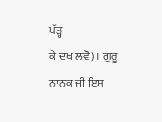ਪੱੜ੍ਹ
ਕੇ ਦਖ ਲਵੋ)। ਗੁਰੂ ਨਾਨਕ ਜੀ ਇਸ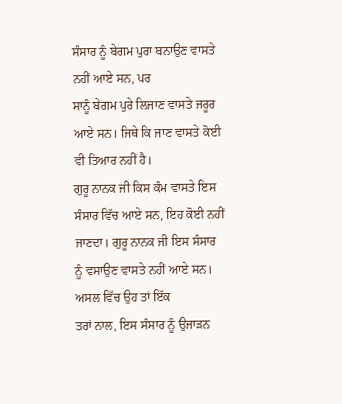ਸੰਸਾਰ ਨੂੰ ਬੇਗਮ ਪੁਰਾ ਬਨਾਉਣ ਵਾਸਤੇ ਨਹੀਂ ਆਏ ਸਨ, ਪਰ
ਸਾਨੂੰ ਬੇਗਮ ਪੁਰੇ ਲਿਜਾਣ ਵਾਸਤੇ ਜਰੂਰ ਆਏ ਸਨ। ਜਿਥੇ ਕਿ ਜਾਣ ਵਾਸਤੇ ਕੋਈ ਵੀ ਤਿਆਰ ਨਹੀਂ ਹੈ।
ਗੁਰੂ ਨਾਨਕ ਜੀ ਕਿਸ ਕੰਮ ਵਾਸਤੇ ਇਸ ਸੰਸਾਰ ਵਿੱਚ ਆਏ ਸਨ, ਇਹ ਕੋਈ ਨਹੀਂ
ਜਾਣਦਾ। ਗੁਰੂ ਨਾਨਕ ਜੀ ਇਸ ਸੰਸਾਰ ਨੂੰ ਵਸਾਉਣ ਵਾਸਤੇ ਨਹੀਂ ਆਏ ਸਨ। ਅਸਲ ਵਿੱਚ ਉਹ ਤਾਂ ਇੱਕ
ਤਰਾਂ ਨਾਲ, ਇਸ ਸੰਸਾਰ ਨੂੰ ਉਜਾੜਨ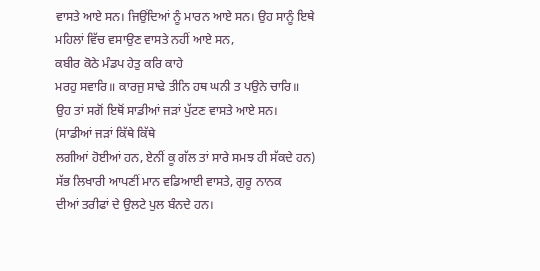ਵਾਸਤੇ ਆਏ ਸਨ। ਜਿਉਂਦਿਆਂ ਨੂੰ ਮਾਰਨ ਆਏ ਸਨ। ਉਹ ਸਾਨੂੰ ਇਥੇ
ਮਹਿਲਾਂ ਵਿੱਚ ਵਸਾਉਣ ਵਾਸਤੇ ਨਹੀਂ ਆਏ ਸਨ,
ਕਬੀਰ ਕੋਠੇ ਮੰਡਪ ਹੇਤੁ ਕਰਿ ਕਾਹੇ
ਮਰਹੁ ਸਵਾਰਿ॥ ਕਾਰਜੁ ਸਾਢੇ ਤੀਨਿ ਹਥ ਘਨੀ ਤ ਪਉਨੇ ਚਾਰਿ॥
ਉਹ ਤਾਂ ਸਗੋਂ ਇਥੋਂ ਸਾਡੀਆਂ ਜੜਾਂ ਪੁੱਟਣ ਵਾਸਤੇ ਆਏ ਸਨ।
(ਸਾਡੀਆਂ ਜੜਾਂ ਕਿੱਥੇ ਕਿੱਥੇ
ਲਗੀਆਂ ਹੋਈਆਂ ਹਨ, ਏਨੀਂ ਕੂ ਗੱਲ ਤਾਂ ਸਾਰੇ ਸਮਝ ਹੀ ਸੱਕਦੇ ਹਨ)
ਸੱਭ ਲਿਖਾਰੀ ਆਪਣੀਂ ਮਾਨ ਵਡਿਆਈ ਵਾਸਤੇ, ਗੁਰੂ ਨਾਨਕ
ਦੀਆਂ ਤਰੀਫਾਂ ਦੇ ਉਲਟੇ ਪੁਲ ਬੰਨਦੇ ਹਨ।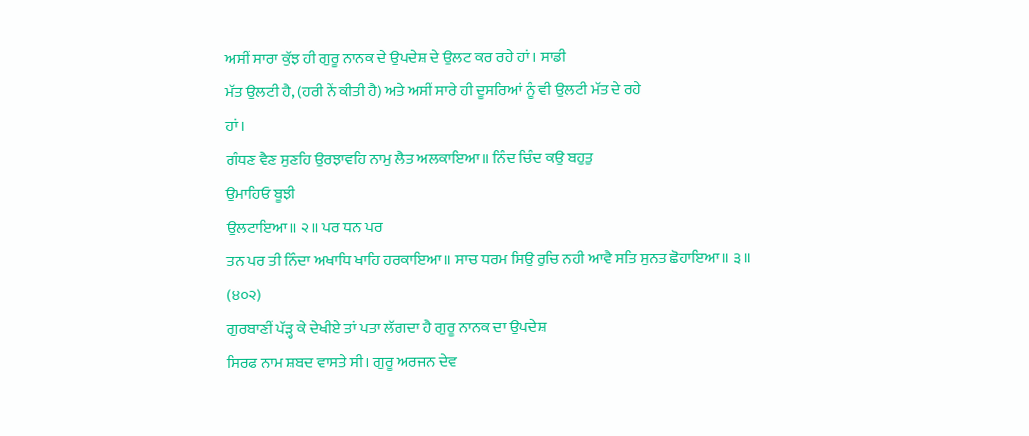ਅਸੀਂ ਸਾਰਾ ਕੁੱਝ ਹੀ ਗੁਰੂ ਨਾਨਕ ਦੇ ਉਪਦੇਸ਼ ਦੇ ਉਲਟ ਕਰ ਰਹੇ ਹਾਂ। ਸਾਡੀ
ਮੱਤ ਉਲਟੀ ਹੈ, (ਹਰੀ ਨੇਂ ਕੀਤੀ ਹੈ) ਅਤੇ ਅਸੀਂ ਸਾਰੇ ਹੀ ਦੂਸਰਿਆਂ ਨੂੰ ਵੀ ਉਲਟੀ ਮੱਤ ਦੇ ਰਹੇ
ਹਾਂ।
ਗੰਧਣ ਵੈਣ ਸੁਣਹਿ ਉਰਝਾਵਹਿ ਨਾਮੁ ਲੈਤ ਅਲਕਾਇਆ॥ ਨਿੰਦ ਚਿੰਦ ਕਉ ਬਹੁਤੁ
ਉਮਾਹਿਓ ਬੂਝੀ
ਉਲਟਾਇਆ॥ ੨॥ ਪਰ ਧਨ ਪਰ
ਤਨ ਪਰ ਤੀ ਨਿੰਦਾ ਅਖਾਧਿ ਖਾਹਿ ਹਰਕਾਇਆ॥ ਸਾਚ ਧਰਮ ਸਿਉ ਰੁਚਿ ਨਹੀ ਆਵੈ ਸਤਿ ਸੁਨਤ ਛੋਹਾਇਆ॥ ੩॥
(੪੦੨)
ਗੁਰਬਾਣੀਂ ਪੱੜ੍ਹ ਕੇ ਦੇਖੀਏ ਤਾਂ ਪਤਾ ਲੱਗਦਾ ਹੈ ਗੁਰੂ ਨਾਨਕ ਦਾ ਉਪਦੇਸ਼
ਸਿਰਫ ਨਾਮ ਸ਼ਬਦ ਵਾਸਤੇ ਸੀ। ਗੁਰੂ ਅਰਜਨ ਦੇਵ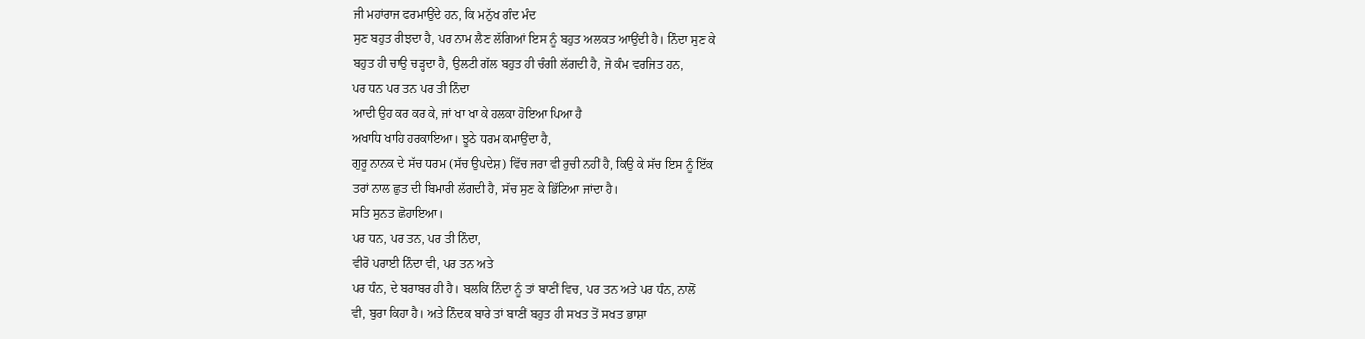ਜੀ ਮਹਾਂਰਾਜ ਫਰਮਾਉਂਦੇ ਹਨ, ਕਿ ਮਨੁੱਖ ਗੰਦ ਮੰਦ
ਸੁਣ ਬਹੁਤ ਰੀਝਦਾ ਹੈ, ਪਰ ਨਾਮ ਲੈਣ ਲੱਗਿਆਂ ਇਸ ਨੂੰ ਬਹੁਤ ਅਲਕਤ ਆਉਂਦੀ ਹੈ। ਨਿੰਦਾ ਸੁਣ ਕੇ
ਬਹੁਤ ਹੀ ਚਾਉ ਚੜ੍ਹਦਾ ਹੈ, ਉਲਟੀ ਗੱਲ ਬਹੁਤ ਹੀ ਚੰਗੀ ਲੱਗਦੀ ਹੈ, ਜੋ ਕੰਮ ਵਰਜਿਤ ਹਨ,
ਪਰ ਧਨ ਪਰ ਤਨ ਪਰ ਤੀ ਨਿੰਦਾ
ਆਦੀ ਉਹ ਕਰ ਕਰ ਕੇ, ਜਾਂ ਖਾ ਖਾ ਕੇ ਹਲਕਾ ਹੋਇਆ ਪਿਆ ਹੈ
ਅਖਾਧਿ ਖਾਹਿ ਹਰਕਾਇਆ। ਝੂਠੇ ਧਰਮ ਕਮਾਉਂਦਾ ਹੈ,
ਗੁਰੂ ਨਾਨਕ ਦੇ ਸੱਚ ਧਰਮ (ਸੱਚ ਉਪਦੇਸ਼) ਵਿੱਚ ਜਰਾ ਵੀ ਰੁਚੀ ਨਹੀਂ ਹੈ, ਕਿਉ ਕੇ ਸੱਚ ਇਸ ਨੂੰ ਇੱਕ
ਤਰਾਂ ਨਾਲ ਛੁਤ ਦੀ ਬਿਮਾਰੀ ਲੱਗਦੀ ਹੈ, ਸੱਚ ਸੁਣ ਕੇ ਭਿੱਟਿਆ ਜਾਂਦਾ ਹੈ।
ਸਤਿ ਸੁਨਤ ਛੋਹਾਇਆ।
ਪਰ ਧਨ, ਪਰ ਤਨ, ਪਰ ਤੀ ਨਿੰਦਾ,
ਵੀਰੋ ਪਰਾਈ ਨਿੰਦਾ ਵੀ, ਪਰ ਤਨ ਅਤੇ
ਪਰ ਧੰਨ, ਦੇ ਬਰਾਬਰ ਹੀ ਹੈ। ਬਲਕਿ ਨਿੰਦਾ ਨੂੰ ਤਾਂ ਬਾਣੀਂ ਵਿਚ, ਪਰ ਤਨ ਅਤੇ ਪਰ ਧੰਨ, ਨਾਲੋਂ
ਵੀ, ਬੁਰਾ ਕਿਹਾ ਹੈ। ਅਤੇ ਨਿੰਦਕ ਬਾਰੇ ਤਾਂ ਬਾਣੀਂ ਬਹੁਤ ਹੀ ਸਖਤ ਤੋਂ ਸਖਤ ਭਾਸ਼ਾ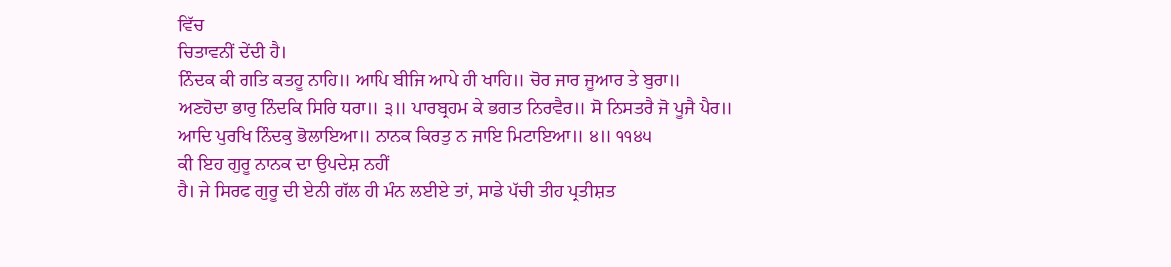ਵਿੱਚ
ਚਿਤਾਵਨੀਂ ਦੇਂਦੀ ਹੈ।
ਨਿੰਦਕ ਕੀ ਗਤਿ ਕਤਹੂ ਨਾਹਿ॥ ਆਪਿ ਬੀਜਿ ਆਪੇ ਹੀ ਖਾਹਿ॥ ਚੋਰ ਜਾਰ ਜੂਆਰ ਤੇ ਬੁਰਾ॥
ਅਣਹੋਦਾ ਭਾਰੁ ਨਿੰਦਕਿ ਸਿਰਿ ਧਰਾ॥ ੩॥ ਪਾਰਬ੍ਰਹਮ ਕੇ ਭਗਤ ਨਿਰਵੈਰ॥ ਸੋ ਨਿਸਤਰੈ ਜੋ ਪੂਜੈ ਪੈਰ॥
ਆਦਿ ਪੁਰਖਿ ਨਿੰਦਕੁ ਭੋਲਾਇਆ॥ ਨਾਨਕ ਕਿਰਤੁ ਨ ਜਾਇ ਮਿਟਾਇਆ॥ ੪॥ ੧੧੪੫
ਕੀ ਇਹ ਗੁਰੂ ਨਾਨਕ ਦਾ ਉਪਦੇਸ਼ ਨਹੀਂ
ਹੈ। ਜੇ ਸਿਰਫ ਗੁਰੂ ਦੀ ਏਨੀ ਗੱਲ ਹੀ ਮੰਨ ਲਈਏ ਤਾਂ, ਸਾਡੇ ਪੱਚੀ ਤੀਹ ਪ੍ਰਤੀਸ਼ਤ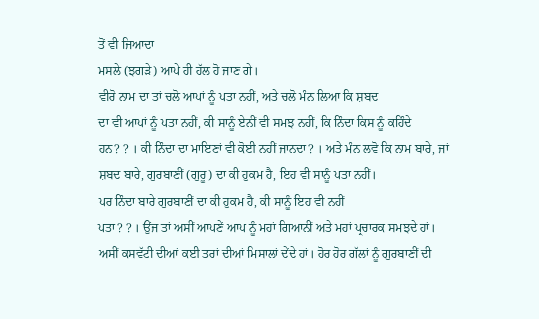ਤੋਂ ਵੀ ਜਿਆਦਾ
ਮਸਲੇ (ਝਗੜੇ) ਆਪੇ ਹੀ ਹੱਲ ਹੋ ਜਾਣ ਗੇ।
ਵੀਰੋ ਨਾਮ ਦਾ ਤਾਂ ਚਲੋ ਆਪਾਂ ਨੂੰ ਪਤਾ ਨਹੀਂ, ਅਤੇ ਚਲੋ ਮੰਨ ਲਿਆ ਕਿ ਸ਼ਬਦ
ਦਾ ਵੀ ਆਪਾਂ ਨੂੰ ਪਤਾ ਨਹੀਂ, ਕੀ ਸਾਨੂੰ ਏਨੀਂ ਵੀ ਸਮਝ ਨਹੀਂ, ਕਿ ਨਿੰਦਾ ਕਿਸ ਨੂੰ ਕਹਿੰਦੇ
ਹਨ? ? । ਕੀ ਨਿੰਦਾ ਦਾ ਮਾਇਣਾਂ ਵੀ ਕੋਈ ਨਹੀਂ ਜਾਨਦਾ? । ਅਤੇ ਮੰਨ ਲਵੋ ਕਿ ਨਾਮ ਬਾਰੇ, ਜਾਂ
ਸ਼ਬਦ ਬਾਰੇ, ਗੁਰਬਾਣੀਂ (ਗੁਰੂ) ਦਾ ਕੀ ਹੁਕਮ ਹੈ, ਇਹ ਵੀ ਸਾਨੂੰ ਪਤਾ ਨਹੀਂ।
ਪਰ ਨਿੰਦਾ ਬਾਰੇ ਗੁਰਬਾਣੀਂ ਦਾ ਕੀ ਹੁਕਮ ਹੈ, ਕੀ ਸਾਨੂੰ ਇਹ ਵੀ ਨਹੀਂ
ਪਤਾ? ? । ਉਂਜ ਤਾਂ ਅਸੀਂ ਆਪਣੇਂ ਆਪ ਨੂੰ ਮਹਾਂ ਗਿਆਨੀਂ ਅਤੇ ਮਹਾਂ ਪ੍ਰਚਾਰਕ ਸਮਝਦੇ ਹਾਂ।
ਅਸੀਂ ਕਸਵੱਟੀ ਦੀਆਂ ਕਈ ਤਰਾਂ ਦੀਆਂ ਮਿਸਾਲਾਂ ਦੇਂਦੇ ਹਾਂ। ਹੋਰ ਹੋਰ ਗੱਲਾਂ ਨੂੰ ਗੁਰਬਾਣੀਂ ਦੀ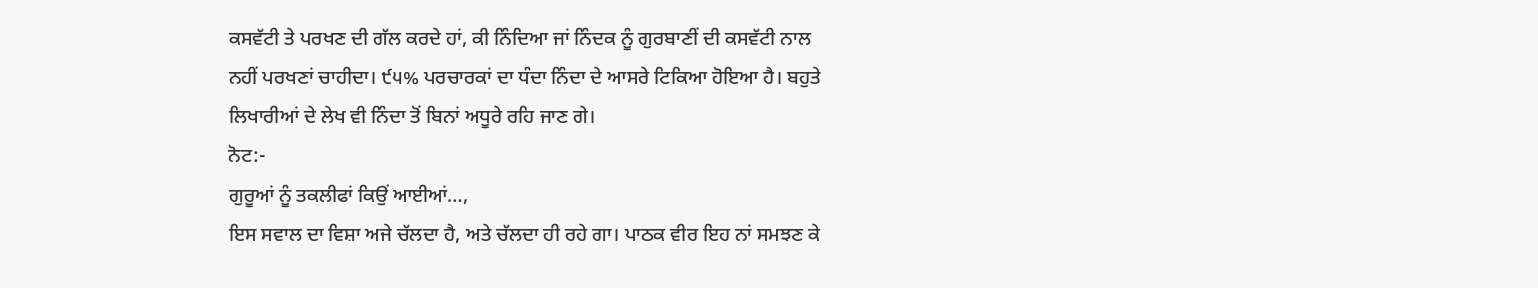ਕਸਵੱਟੀ ਤੇ ਪਰਖਣ ਦੀ ਗੱਲ ਕਰਦੇ ਹਾਂ, ਕੀ ਨਿੰਦਿਆ ਜਾਂ ਨਿੰਦਕ ਨੂੰ ਗੁਰਬਾਣੀਂ ਦੀ ਕਸਵੱਟੀ ਨਾਲ
ਨਹੀਂ ਪਰਖਣਾਂ ਚਾਹੀਦਾ। ੯੫% ਪਰਚਾਰਕਾਂ ਦਾ ਧੰਦਾ ਨਿੰਦਾ ਦੇ ਆਸਰੇ ਟਿਕਿਆ ਹੋਇਆ ਹੈ। ਬਹੁਤੇ
ਲਿਖਾਰੀਆਂ ਦੇ ਲੇਖ ਵੀ ਨਿੰਦਾ ਤੋਂ ਬਿਨਾਂ ਅਧੂਰੇ ਰਹਿ ਜਾਣ ਗੇ।
ਨੋਟ:-
ਗੁਰੂਆਂ ਨੂੰ ਤਕਲੀਫਾਂ ਕਿਉਂ ਆਈਆਂ…,
ਇਸ ਸਵਾਲ ਦਾ ਵਿਸ਼ਾ ਅਜੇ ਚੱਲਦਾ ਹੈ, ਅਤੇ ਚੱਲਦਾ ਹੀ ਰਹੇ ਗਾ। ਪਾਠਕ ਵੀਰ ਇਹ ਨਾਂ ਸਮਝਣ ਕੇ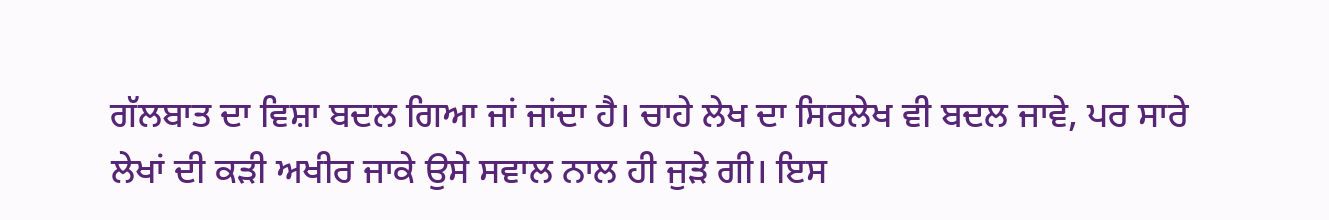ਗੱਲਬਾਤ ਦਾ ਵਿਸ਼ਾ ਬਦਲ ਗਿਆ ਜਾਂ ਜਾਂਦਾ ਹੈ। ਚਾਹੇ ਲੇਖ ਦਾ ਸਿਰਲੇਖ ਵੀ ਬਦਲ ਜਾਵੇ, ਪਰ ਸਾਰੇ
ਲੇਖਾਂ ਦੀ ਕੜੀ ਅਖੀਰ ਜਾਕੇ ਉਸੇ ਸਵਾਲ ਨਾਲ ਹੀ ਜੁੜੇ ਗੀ। ਇਸ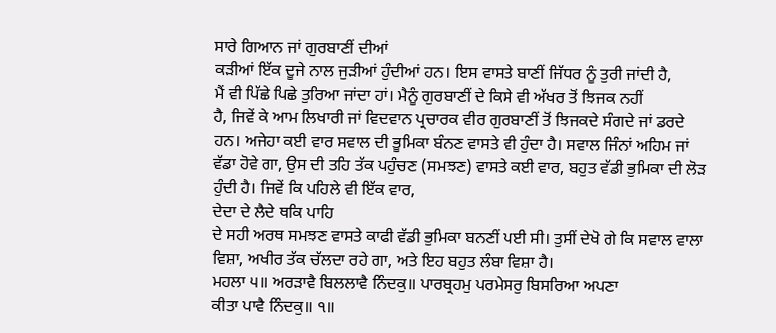ਸਾਰੇ ਗਿਆਨ ਜਾਂ ਗੁਰਬਾਣੀਂ ਦੀਆਂ
ਕੜੀਆਂ ਇੱਕ ਦੂਜੇ ਨਾਲ ਜੁੜੀਆਂ ਹੁੰਦੀਆਂ ਹਨ। ਇਸ ਵਾਸਤੇ ਬਾਣੀਂ ਜਿੱਧਰ ਨੂੰ ਤੁਰੀ ਜਾਂਦੀ ਹੈ,
ਮੈਂ ਵੀ ਪਿੱਛੇ ਪਿਛੇ ਤੁਰਿਆ ਜਾਂਦਾ ਹਾਂ। ਮੈਨੂੰ ਗੁਰਬਾਣੀਂ ਦੇ ਕਿਸੇ ਵੀ ਅੱਖਰ ਤੋਂ ਝਿਜਕ ਨਹੀਂ
ਹੈ, ਜਿਵੇਂ ਕੇ ਆਮ ਲਿਖਾਰੀ ਜਾਂ ਵਿਦਵਾਨ ਪ੍ਰਚਾਰਕ ਵੀਰ ਗੁਰਬਾਣੀਂ ਤੋਂ ਝਿਜਕਦੇ ਸੰਗਦੇ ਜਾਂ ਡਰਦੇ
ਹਨ। ਅਜੇਹਾ ਕਈ ਵਾਰ ਸਵਾਲ ਦੀ ਭੂਮਿਕਾ ਬੰਨਣ ਵਾਸਤੇ ਵੀ ਹੁੰਦਾ ਹੈ। ਸਵਾਲ ਜਿੰਨਾਂ ਅਹਿਮ ਜਾਂ
ਵੱਡਾ ਹੋਵੇ ਗਾ, ਉਸ ਦੀ ਤਹਿ ਤੱਕ ਪਹੁੰਚਣ (ਸਮਝਣ) ਵਾਸਤੇ ਕਈ ਵਾਰ, ਬਹੁਤ ਵੱਡੀ ਭੁਮਿਕਾ ਦੀ ਲੋੜ
ਹੁੰਦੀ ਹੈ। ਜਿਵੇਂ ਕਿ ਪਹਿਲੇ ਵੀ ਇੱਕ ਵਾਰ,
ਦੇਦਾ ਦੇ ਲੈਦੇ ਥਕਿ ਪਾਹਿ
ਦੇ ਸਹੀ ਅਰਥ ਸਮਝਣ ਵਾਸਤੇ ਕਾਫੀ ਵੱਡੀ ਭੁਮਿਕਾ ਬਨਣੀਂ ਪਈ ਸੀ। ਤੁਸੀਂ ਦੇਖੋ ਗੇ ਕਿ ਸਵਾਲ ਵਾਲਾ
ਵਿਸ਼ਾ, ਅਖੀਰ ਤੱਕ ਚੱਲਦਾ ਰਹੇ ਗਾ, ਅਤੇ ਇਹ ਬਹੁਤ ਲੰਬਾ ਵਿਸ਼ਾ ਹੈ।
ਮਹਲਾ ੫॥ ਅਰੜਾਵੈ ਬਿਲਲਾਵੈ ਨਿੰਦਕੁ॥ ਪਾਰਬ੍ਰਹਮੁ ਪਰਮੇਸਰੁ ਬਿਸਰਿਆ ਅਪਣਾ
ਕੀਤਾ ਪਾਵੈ ਨਿੰਦਕੁ॥ ੧॥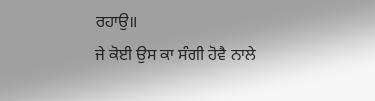ਰਹਾਉ॥
ਜੇ ਕੋਈ ਉਸ ਕਾ ਸੰਗੀ ਹੋਵੈ ਨਾਲੇ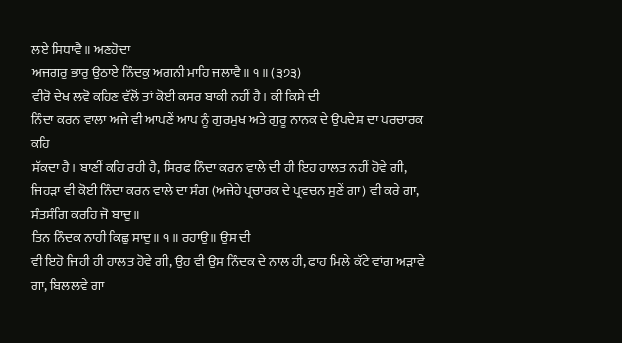ਲਏ ਸਿਧਾਵੈ॥ ਅਣਹੋਦਾ
ਅਜਗਰੁ ਭਾਰੁ ਉਠਾਏ ਨਿੰਦਕੁ ਅਗਨੀ ਮਾਹਿ ਜਲਾਵੈ॥ ੧॥ (੩੭੩)
ਵੀਰੋ ਦੇਖ ਲਵੋ ਕਹਿਣ ਵੱਲੋਂ ਤਾਂ ਕੋਈ ਕਸਰ ਬਾਕੀ ਨਹੀਂ ਹੈ। ਕੀ ਕਿਸੇ ਦੀ
ਨਿੰਦਾ ਕਰਨ ਵਾਲਾ ਅਜੇ ਵੀ ਆਪਣੇਂ ਆਪ ਨੂੰ ਗੁਰਮੁਖ ਅਤੇ ਗੁਰੂ ਨਾਨਕ ਦੇ ਉਪਦੇਸ਼ ਦਾ ਪਰਚਾਰਕ ਕਹਿ
ਸੱਕਦਾ ਹੈ। ਬਾਣੀਂ ਕਹਿ ਰਹੀ ਹੈ, ਸਿਰਫ ਨਿੰਦਾ ਕਰਨ ਵਾਲੇ ਦੀ ਹੀ ਇਹ ਹਾਲਤ ਨਹੀਂ ਹੋਵੇ ਗੀ,
ਜਿਹੜਾ ਵੀ ਕੋਈ ਨਿੰਦਾ ਕਰਨ ਵਾਲੇ ਦਾ ਸੰਗ (ਅਜੇਹੇ ਪ੍ਰਚਾਰਕ ਦੇ ਪ੍ਰਵਚਨ ਸੁਣੇਂ ਗਾ) ਵੀ ਕਰੇ ਗਾ,
ਸੰਤਸੰਗਿ ਕਰਹਿ ਜੋ ਬਾਦੁ॥
ਤਿਨ ਨਿੰਦਕ ਨਾਹੀ ਕਿਛੁ ਸਾਦੁ॥ ੧॥ ਰਹਾਉ॥ ਉਸ ਦੀ
ਵੀ ਇਹੋ ਜਿਹੀ ਹੀ ਹਾਲਤ ਹੋਵੇ ਗੀ, ਉਹ ਵੀ ਉਸ ਨਿੰਦਕ ਦੇ ਨਾਲ ਹੀ, ਫਾਹ ਮਿਲੇ ਕੱਟੇ ਵਾਂਗ ਅੜਾਵੇ
ਗਾ, ਬਿਲਲਵੇ ਗਾ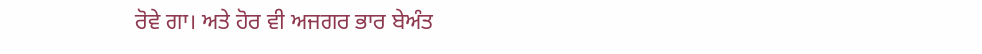ਰੋਵੇ ਗਾ। ਅਤੇ ਹੋਰ ਵੀ ਅਜਗਰ ਭਾਰ ਬੇਅੰਤ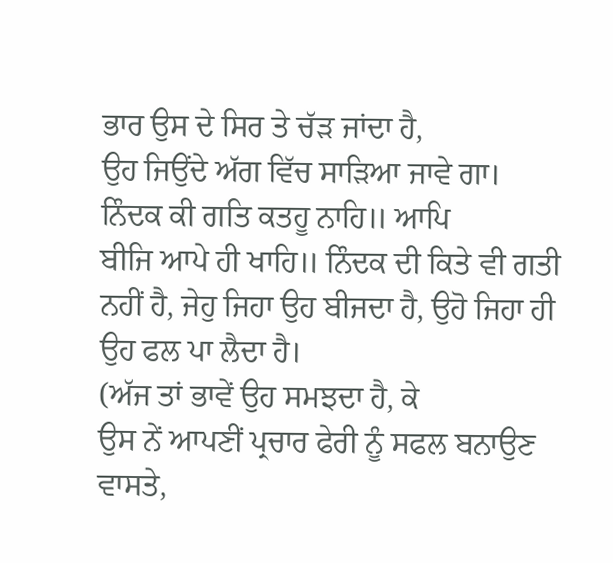ਭਾਰ ਉਸ ਦੇ ਸਿਰ ਤੇ ਚੱੜ ਜਾਂਦਾ ਹੈ,
ਉਹ ਜਿਉਂਦੇ ਅੱਗ ਵਿੱਚ ਸਾੜਿਆ ਜਾਵੇ ਗਾ।
ਨਿੰਦਕ ਕੀ ਗਤਿ ਕਤਹੂ ਨਾਹਿ॥ ਆਪਿ
ਬੀਜਿ ਆਪੇ ਹੀ ਖਾਹਿ॥ ਨਿੰਦਕ ਦੀ ਕਿਤੇ ਵੀ ਗਤੀ
ਨਹੀਂ ਹੈ, ਜੇਹੁ ਜਿਹਾ ਉਹ ਬੀਜਦਾ ਹੈ, ਉਹੋ ਜਿਹਾ ਹੀ ਉਹ ਫਲ ਪਾ ਲੈਦਾ ਹੈ।
(ਅੱਜ ਤਾਂ ਭਾਵੇਂ ਉਹ ਸਮਝਦਾ ਹੈ, ਕੇ
ਉਸ ਨੇਂ ਆਪਣੀਂ ਪ੍ਰਚਾਰ ਫੇਰੀ ਨੂੰ ਸਫਲ ਬਨਾਉਣ ਵਾਸਤੇ,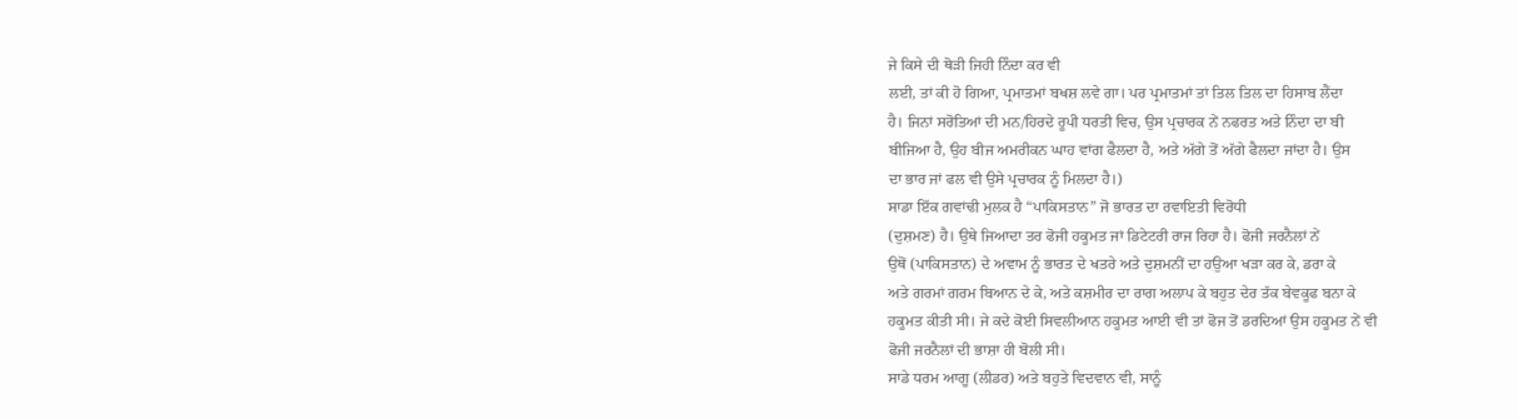ਜੇ ਕਿਸੇ ਦੀ ਥੋੜੀ ਜਿਹੀ ਨਿੰਦਾ ਕਰ ਵੀ
ਲਈ, ਤਾਂ ਕੀ ਹੋ ਗਿਆ, ਪ੍ਰਮਾਤਮਾਂ ਬਖਸ਼ ਲਵੇ ਗਾ। ਪਰ ਪ੍ਰਮਾਤਮਾਂ ਤਾਂ ਤਿਲ ਤਿਲ ਦਾ ਹਿਸਾਬ ਲੈਂਦਾ
ਹੈ। ਜਿਨਾਂ ਸਰੋਤਿਆਂ ਦੀ ਮਨ/ਹਿਰਦੇ ਰੂਪੀ ਧਰਤੀ ਵਿਚ, ਉਸ ਪ੍ਰਚਾਰਕ ਨੇਂ ਨਫਰਤ ਅਤੇ ਨਿੰਦਾ ਦਾ ਬੀ
ਬੀਜਿਆ ਹੈ, ਉਹ ਬੀਜ ਅਮਰੀਕਨ ਘਾਹ ਵਾਂਗ ਫੈਲਦਾ ਹੈ, ਅਤੇ ਅੱਗੇ ਤੋਂ ਅੱਗੇ ਫੈਲਦਾ ਜਾਂਦਾ ਹੈ। ਉਸ
ਦਾ ਭਾਰ ਜਾਂ ਫਲ ਵੀ ਉਸੇ ਪ੍ਰਚਾਰਕ ਨੂੰ ਮਿਲਦਾ ਹੈ।)
ਸਾਡਾ ਇੱਕ ਗਵਾਂਢੀ ਮੁਲਕ ਹੈ “ਪਾਕਿਸਤਾਨ” ਜੋ ਭਾਰਤ ਦਾ ਰਵਾਇਤੀ ਵਿਰੋਧੀ
(ਦੁਸ਼ਮਣ) ਹੈ। ਉਥੇ ਜਿਆਦਾ ਤਰ ਫੋਜੀ ਹਕੂਮਤ ਜਾਂ ਡਿਟੇਟਰੀ ਰਾਜ ਰਿਹਾ ਹੈ। ਫੋਜੀ ਜਰਨੈਲਾਂ ਨੇਂ
ਉਥੋਂ (ਪਾਕਿਸਤਾਨ) ਦੇ ਅਵਾਮ ਨੂੰ ਭਾਰਤ ਦੇ ਖਤਰੇ ਅਤੇ ਦੁਸ਼ਮਨੀਂ ਦਾ ਹਉਆ ਖੜਾ ਕਰ ਕੇ, ਡਰਾ ਕੇ
ਅਤੇ ਗਰਮਾਂ ਗਰਮ ਬਿਆਨ ਦੇ ਕੇ, ਅਤੇ ਕਸ਼ਮੀਰ ਦਾ ਰਾਗ ਅਲਾਪ ਕੇ ਬਹੁਤ ਦੇਰ ਤੱਕ ਬੇਵਕੂਫ ਬਨਾ ਕੇ
ਹਕੂਮਤ ਕੀਤੀ ਸੀ। ਜੇ ਕਦੇ ਕੋਈ ਸਿਵਲੀਆਨ ਹਕੂਮਤ ਆਈ ਵੀ ਤਾਂ ਫੋਜ ਤੋਂ ਡਰਦਿਆਂ ਉਸ ਹਕੂਮਤ ਨੇਂ ਵੀ
ਫੋਜੀ ਜਰਨੈਲਾਂ ਦੀ ਭਾਸ਼ਾ ਹੀ ਬੋਲੀ ਸੀ।
ਸਾਡੇ ਧਰਮ ਆਗੂ (ਲੀਡਰ) ਅਤੇ ਬਹੁਤੇ ਵਿਦਵਾਨ ਵੀ, ਸਾਨੂੰ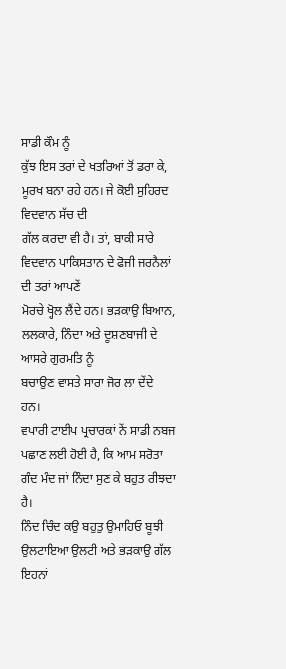ਸਾਡੀ ਕੌਮ ਨੂੰ
ਕੁੱਝ ਇਸ ਤਰਾਂ ਦੇ ਖਤਰਿਆਂ ਤੋਂ ਡਰਾ ਕੇ, ਮੂਰਖ ਬਨਾ ਰਹੇ ਹਨ। ਜੇ ਕੋਈ ਸੁਹਿਰਦ ਵਿਦਵਾਨ ਸੱਚ ਦੀ
ਗੱਲ ਕਰਦਾ ਵੀ ਹੈ। ਤਾਂ, ਬਾਕੀ ਸਾਰੇ ਵਿਦਵਾਨ ਪਾਕਿਸਤਾਨ ਦੇ ਫੋਜੀ ਜਰਨੈਲਾਂ ਦੀ ਤਰਾਂ ਆਪਣੇਂ
ਮੋਰਚੇ ਖ੍ਹੋਲ ਲੈਂਦੇ ਹਨ। ਭੜਕਾਉ ਬਿਆਨ, ਲਲਕਾਰੇ, ਨਿੰਦਾ ਅਤੇ ਦੂਸ਼ਣਬਾਜੀ ਦੇ ਆਸਰੇ ਗੁਰਮਤਿ ਨੂੰ
ਬਚਾਉਣ ਵਾਸਤੇ ਸਾਰਾ ਜੋਰ ਲਾ ਦੇਂਦੇ ਹਨ।
ਵਪਾਰੀ ਟਾਈਪ ਪ੍ਰਚਾਰਕਾਂ ਨੇਂ ਸਾਡੀ ਨਬਜ ਪਛਾਣ ਲਈ ਹੋਈ ਹੈ, ਕਿ ਆਮ ਸਰੋਤਾ
ਗੰਦ ਮੰਦ ਜਾਂ ਨਿੰਦਾ ਸੁਣ ਕੇ ਬਹੁਤ ਰੀਝਦਾ ਹੈ।
ਨਿੰਦ ਚਿੰਦ ਕਉ ਬਹੁਤੁ ਉਮਾਹਿਓ ਬੂਝੀ
ਉਲਟਾਇਆ ਉਲਟੀ ਅਤੇ ਭੜਕਾਉ ਗੱਲ ਇਹਨਾਂ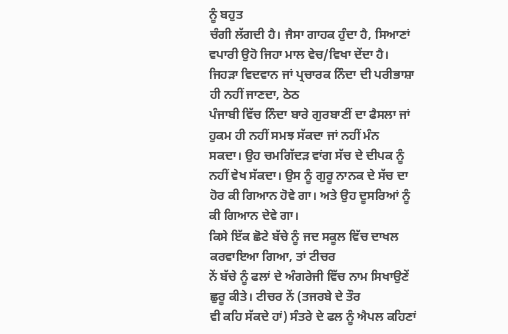ਨੂੰ ਬਹੁਤ
ਚੰਗੀ ਲੱਗਦੀ ਹੈ। ਜੈਸਾ ਗਾਹਕ ਹੁੰਦਾ ਹੈ, ਸਿਆਣਾਂ ਵਪਾਰੀ ਉਹੋ ਜਿਹਾ ਮਾਲ ਵੇਚ/ਵਿਖਾ ਦੇਂਦਾ ਹੈ।
ਜਿਹੜਾ ਵਿਦਵਾਨ ਜਾਂ ਪ੍ਰਚਾਰਕ ਨਿੰਦਾ ਦੀ ਪਰੀਭਾਸ਼ਾ ਹੀ ਨਹੀਂ ਜਾਣਦਾ, ਠੇਠ
ਪੰਜਾਬੀ ਵਿੱਚ ਨਿੰਦਾ ਬਾਰੇ ਗੁਰਬਾਣੀਂ ਦਾ ਫੈਸਲਾ ਜਾਂ ਹੁਕਮ ਹੀ ਨਹੀਂ ਸਮਝ ਸੱਕਦਾ ਜਾਂ ਨਹੀਂ ਮੰਨ
ਸਕਦਾ। ਉਹ ਚਮਗਿੱਦੜ ਵਾਂਗ ਸੱਚ ਦੇ ਦੀਪਕ ਨੂੰ ਨਹੀਂ ਵੇਖ ਸੱਕਦਾ। ਉਸ ਨੂੰ ਗੁਰੂ ਨਾਨਕ ਦੇ ਸੱਚ ਦਾ
ਹੋਰ ਕੀ ਗਿਆਨ ਹੋਵੇ ਗਾ। ਅਤੇ ਉਹ ਦੂਸਰਿਆਂ ਨੂੰ ਕੀ ਗਿਆਨ ਦੇਵੇ ਗਾ।
ਕਿਸੇ ਇੱਕ ਛੋਟੇ ਬੱਚੇ ਨੂੰ ਜਦ ਸਕੂਲ ਵਿੱਚ ਦਾਖਲ ਕਰਵਾਇਆ ਗਿਆ, ਤਾਂ ਟੀਚਰ
ਨੇਂ ਬੱਚੇ ਨੂੰ ਫਲਾਂ ਦੇ ਅੰਗਰੇਜੀ ਵਿੱਚ ਨਾਮ ਸਿਖਾਉਣੇਂ ਛੁਰੂ ਕੀਤੇ। ਟੀਚਰ ਨੇਂ (ਤਜਰਬੇ ਦੇ ਤੌਰ
ਵੀ ਕਹਿ ਸੱਕਦੇ ਹਾਂ) ਸੰਤਰੇ ਦੇ ਫਲ ਨੂੰ ਐਪਲ ਕਹਿਣਾਂ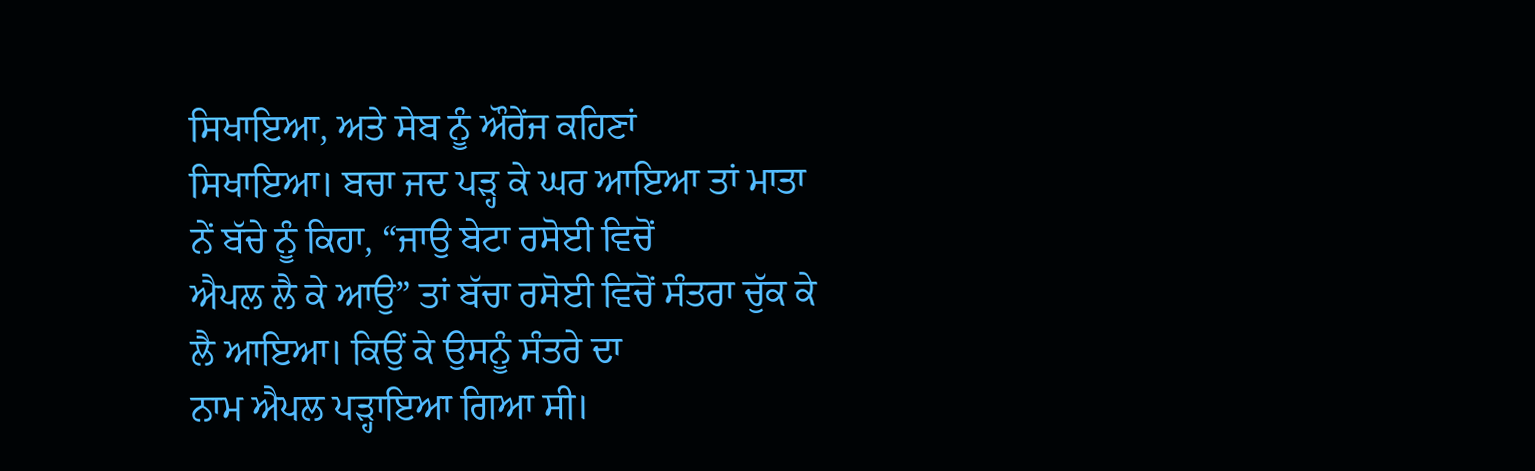ਸਿਖਾਇਆ, ਅਤੇ ਸੇਬ ਨੂੰ ਔਰੇਂਜ ਕਹਿਣਾਂ
ਸਿਖਾਇਆ। ਬਚਾ ਜਦ ਪੜ੍ਹ ਕੇ ਘਰ ਆਇਆ ਤਾਂ ਮਾਤਾ ਨੇਂ ਬੱਚੇ ਨੂੰ ਕਿਹਾ, “ਜਾਉ ਬੇਟਾ ਰਸੋਈ ਵਿਚੋਂ
ਐਪਲ ਲੈ ਕੇ ਆਉ” ਤਾਂ ਬੱਚਾ ਰਸੋਈ ਵਿਚੋਂ ਸੰਤਰਾ ਚੁੱਕ ਕੇ ਲੈ ਆਇਆ। ਕਿਉਂ ਕੇ ਉਸਨੂੰ ਸੰਤਰੇ ਦਾ
ਨਾਮ ਐਪਲ ਪੜ੍ਹਾਇਆ ਗਿਆ ਸੀ।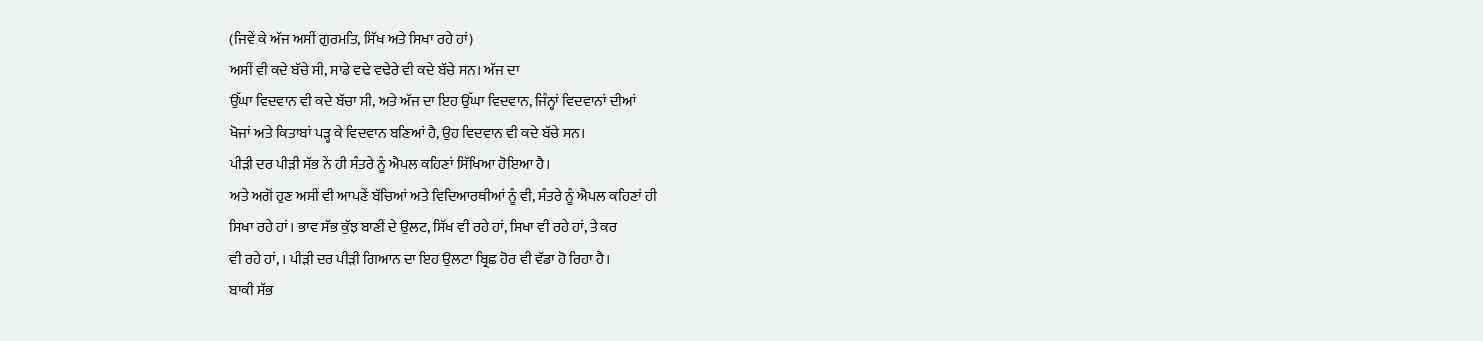(ਜਿਵੇਂ ਕੇ ਅੱਜ ਅਸੀਂ ਗੁਰਮਤਿ, ਸਿੱਖ ਅਤੇ ਸਿਖਾ ਰਹੇ ਹਾਂ)
ਅਸੀਂ ਵੀ ਕਦੇ ਬੱਚੇ ਸੀ, ਸਾਡੇ ਵਢੇ ਵਢੇਰੇ ਵੀ ਕਦੇ ਬੱਚੇ ਸਨ। ਅੱਜ ਦਾ
ਉੱਘਾ ਵਿਦਵਾਨ ਵੀ ਕਦੇ ਬੱਚਾ ਸੀ, ਅਤੇ ਅੱਜ ਦਾ ਇਹ ਉੱਘਾ ਵਿਦਵਾਨ, ਜਿੰਨ੍ਹਾਂ ਵਿਦਵਾਨਾਂ ਦੀਆਂ
ਖੋਜਾਂ ਅਤੇ ਕਿਤਾਬਾਂ ਪੜ੍ਹ ਕੇ ਵਿਦਵਾਨ ਬਣਿਆਂ ਹੈ, ਉਹ ਵਿਦਵਾਨ ਵੀ ਕਦੇ ਬੱਚੇ ਸਨ।
ਪੀੜੀ ਦਰ ਪੀੜੀ ਸੱਭ ਨੇਂ ਹੀ ਸੰਤਰੇ ਨੂੰ ਐਪਲ ਕਹਿਣਾਂ ਸਿੱਖਿਆ ਹੋਇਆ ਹੈ।
ਅਤੇ ਅਗੋਂ ਹੁਣ ਅਸੀਂ ਵੀ ਆਪਣੇਂ ਬੱਚਿਆਂ ਅਤੇ ਵਿਦਿਆਰਥੀਆਂ ਨੂੰ ਵੀ, ਸੰਤਰੇ ਨੂੰ ਐਪਲ ਕਹਿਣਾਂ ਹੀ
ਸਿਖਾ ਰਹੇ ਹਾਂ। ਭਾਵ ਸੱਭ ਕੁੱਝ ਬਾਣੀਂ ਦੇ ਉਲਟ, ਸਿੱਖ ਵੀ ਰਹੇ ਹਾਂ, ਸਿਖਾ ਵੀ ਰਹੇ ਹਾਂ, ਤੇ ਕਰ
ਵੀ ਰਹੇ ਹਾਂ, । ਪੀੜੀ ਦਰ ਪੀੜੀ ਗਿਆਨ ਦਾ ਇਹ ਉਲਟਾ ਬ੍ਰਿਛ ਹੋਰ ਵੀ ਵੱਡਾ ਹੋ ਰਿਹਾ ਹੈ।
ਬਾਕੀ ਸੱਭ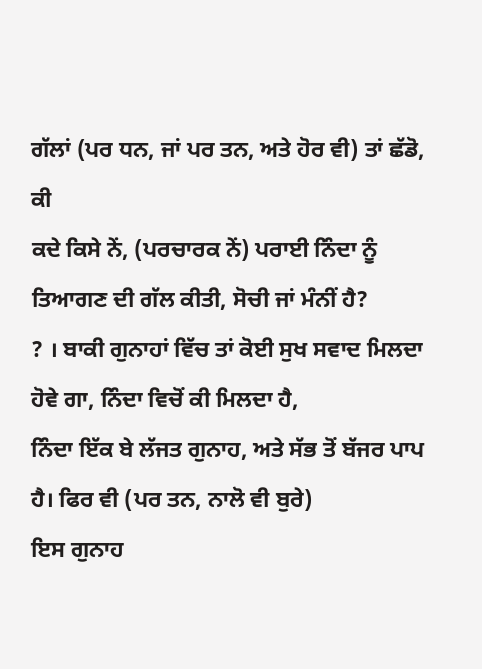ਗੱਲਾਂ (ਪਰ ਧਨ, ਜਾਂ ਪਰ ਤਨ, ਅਤੇ ਹੋਰ ਵੀ) ਤਾਂ ਛੱਡੋ, ਕੀ
ਕਦੇ ਕਿਸੇ ਨੇਂ, (ਪਰਚਾਰਕ ਨੇਂ) ਪਰਾਈ ਨਿੰਦਾ ਨੂੰ ਤਿਆਗਣ ਦੀ ਗੱਲ ਕੀਤੀ, ਸੋਚੀ ਜਾਂ ਮੰਨੀਂ ਹੈ?
? । ਬਾਕੀ ਗੁਨਾਹਾਂ ਵਿੱਚ ਤਾਂ ਕੋਈ ਸੁਖ ਸਵਾਦ ਮਿਲਦਾ ਹੋਵੇ ਗਾ, ਨਿੰਦਾ ਵਿਚੋਂ ਕੀ ਮਿਲਦਾ ਹੈ,
ਨਿੰਦਾ ਇੱਕ ਬੇ ਲੱਜਤ ਗੁਨਾਹ, ਅਤੇ ਸੱਭ ਤੋਂ ਬੱਜਰ ਪਾਪ ਹੈ। ਫਿਰ ਵੀ (ਪਰ ਤਨ, ਨਾਲੋ ਵੀ ਬੁਰੇ)
ਇਸ ਗੁਨਾਹ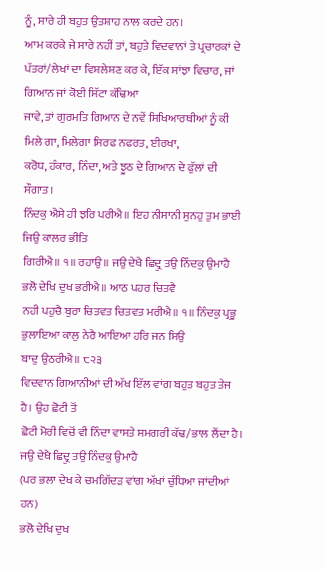ਨੂੰ, ਸਾਰੇ ਹੀ ਬਹੁਤ ਉਤਸ਼ਾਹ ਨਾਲ ਕਰਦੇ ਹਨ।
ਆਮ ਕਰਕੇ ਜੇ ਸਾਰੇ ਨਹੀਂ ਤਾਂ, ਬਹੁਤੇ ਵਿਦਵਾਨਾਂ ਤੇ ਪ੍ਰਚਾਰਕਾਂ ਦੇ
ਪੱਤਰਾਂ/ਲੇਖਾਂ ਦਾ ਵਿਸ਼ਲੇਸ਼ਣ ਕਰ ਕੇ, ਇੱਕ ਸਾਂਝਾ ਵਿਚਾਰ, ਜਾਂ ਗਿਆਨ ਜਾਂ ਕੋਈ ਸਿੱਟਾ ਕੱਢਿਆ
ਜਾਵੇ, ਤਾਂ ਗੁਰਮਤਿ ਗਿਆਨ ਦੇ ਨਵੇਂ ਸਿਖਿਆਰਥੀਆਂ ਨੂੰ ਕੀ ਮਿਲੇ ਗਾ, ਮਿਲੇਗਾ ਸਿਰਫ ਨਫਰਤ, ਈਰਖਾ,
ਕਰੋਧ, ਹੰਕਾਰ, ਨਿੰਦਾ, ਅਤੇ ਝੂਠ ਦੇ ਗਿਆਨ ਦੇ ਫੁੱਲਾਂ ਦੀ ਸੌਗਾਤ।
ਨਿੰਦਕੁ ਐਸੇ ਹੀ ਝਰਿ ਪਰੀਐ॥ ਇਹ ਨੀਸਾਨੀ ਸੁਨਹੁ ਤੁਮ ਭਾਈ ਜਿਉ ਕਾਲਰ ਭੀਤਿ
ਗਿਰੀਐ॥ ੧॥ ਰਹਾਉ॥ ਜਉ ਦੇਖੈ ਛਿਦ੍ਰੁ ਤਉ ਨਿੰਦਕੁ ਉਮਾਹੈ ਭਲੋ ਦੇਖਿ ਦੁਖ ਭਰੀਐ॥ ਆਠ ਪਹਰ ਚਿਤਵੈ
ਨਹੀ ਪਹੁਚੈ ਬੁਰਾ ਚਿਤਵਤ ਚਿਤਵਤ ਮਰੀਐ॥ ੧॥ ਨਿੰਦਕੁ ਪ੍ਰਭੂ ਭੁਲਾਇਆ ਕਾਲੁ ਨੇਰੈ ਆਇਆ ਹਰਿ ਜਨ ਸਿਉ
ਬਾਦੁ ਉਠਰੀਐ॥ ੮੨੩
ਵਿਦਵਾਨ ਗਿਆਨੀਆਂ ਦੀ ਅੱਖ ਇੱਲ ਵਾਂਗ ਬਹੁਤ ਬਹੁਤ ਤੇਜ ਹੈ। ਉਹ ਛੋਟੀ ਤੋਂ
ਛੋਟੀ ਮੋਰੀ ਵਿਚੋਂ ਵੀ ਨਿੰਦਾ ਵਾਸਤੇ ਸਮਗਰੀ ਕੱਢ/ਭਾਲ ਲੈਂਦਾ ਹੈ।
ਜਉ ਦੇਖੈ ਛਿਦ੍ਰੁ ਤਉ ਨਿੰਦਕੁ ਉਮਾਹੈ
(ਪਰ ਭਲਾ ਦੇਖ ਕੇ ਚਮਗਿੱਦੜ ਵਾਂਗ ਅੱਖਾਂ ਚੁੰਧਿਆ ਜਾਂਦੀਆਂ ਹਨ)
ਭਲੋ ਦੇਖਿ ਦੁਖ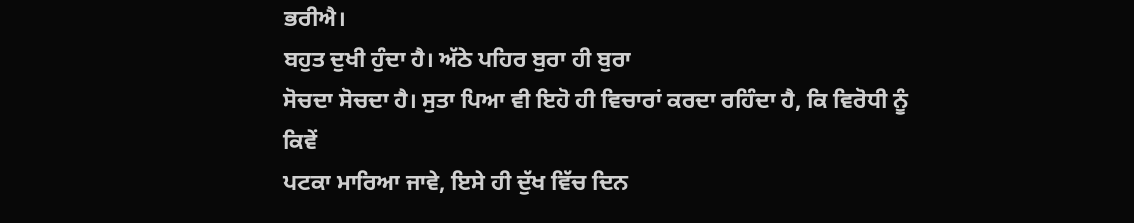ਭਰੀਐ।
ਬਹੁਤ ਦੁਖੀ ਹੁੰਦਾ ਹੈ। ਅੱਠੇ ਪਹਿਰ ਬੁਰਾ ਹੀ ਬੁਰਾ
ਸੋਚਦਾ ਸੋਚਦਾ ਹੈ। ਸੁਤਾ ਪਿਆ ਵੀ ਇਹੋ ਹੀ ਵਿਚਾਰਾਂ ਕਰਦਾ ਰਹਿੰਦਾ ਹੈ, ਕਿ ਵਿਰੋਧੀ ਨੂੰ ਕਿਵੇਂ
ਪਟਕਾ ਮਾਰਿਆ ਜਾਵੇ, ਇਸੇ ਹੀ ਦੁੱਖ ਵਿੱਚ ਦਿਨ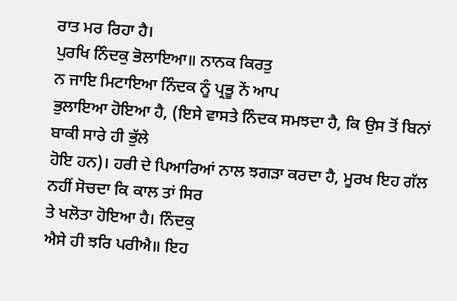ਰਾਤ ਮਰ ਰਿਹਾ ਹੈ।
ਪੁਰਖਿ ਨਿੰਦਕੁ ਭੋਲਾਇਆ॥ ਨਾਨਕ ਕਿਰਤੁ
ਨ ਜਾਇ ਮਿਟਾਇਆ ਨਿੰਦਕ ਨੂੰ ਪ੍ਰਭੂ ਨੇਂ ਆਪ
ਭੁਲਾਇਆ ਹੋਇਆ ਹੈ, (ਇਸੇ ਵਾਸਤੇ ਨਿੰਦਕ ਸਮਝਦਾ ਹੈ, ਕਿ ਉਸ ਤੋਂ ਬਿਨਾਂ ਬਾਕੀ ਸਾਰੇ ਹੀ ਭੁੱਲੇ
ਹੋਇ ਹਨ)। ਹਰੀ ਦੇ ਪਿਆਰਿਆਂ ਨਾਲ ਝਗੜਾ ਕਰਦਾ ਹੈ, ਮੂਰਖ ਇਹ ਗੱਲ ਨਹੀਂ ਸੋਚਦਾ ਕਿ ਕਾਲ ਤਾਂ ਸਿਰ
ਤੇ ਖਲੋਤਾ ਹੋਇਆ ਹੈ। ਨਿੰਦਕੁ
ਐਸੇ ਹੀ ਝਰਿ ਪਰੀਐ॥ ਇਹ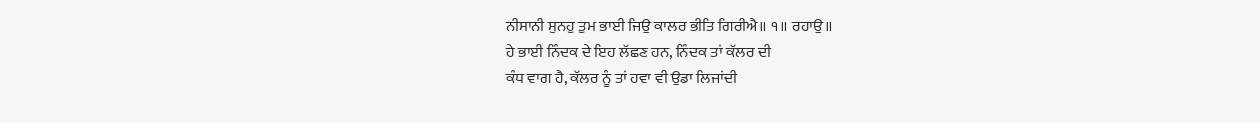ਨੀਸਾਨੀ ਸੁਨਹੁ ਤੁਮ ਭਾਈ ਜਿਉ ਕਾਲਰ ਭੀਤਿ ਗਿਰੀਐ॥ ੧॥ ਰਹਾਉ॥
ਹੇ ਭਾਈ ਨਿੰਦਕ ਦੇ ਇਹ ਲੱਛਣ ਹਨ, ਨਿੰਦਕ ਤਾਂ ਕੱਲਰ ਦੀ
ਕੰਧ ਵਾਗ ਹੈ, ਕੱਲਰ ਨੂੰ ਤਾਂ ਹਵਾ ਵੀ ਉਡਾ ਲਿਜਾਂਦੀ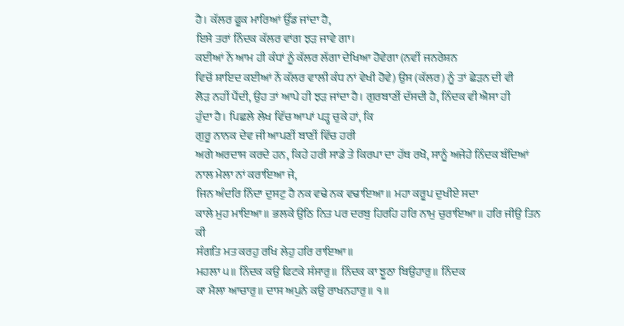ਹੈ। ਕੱਲਰ ਫੂਕ ਮਾਰਿਆਂ ਉੱਡ ਜਾਂਦਾ ਹੈ,
ਇਸੇ ਤਰਾਂ ਨਿੰਦਕ ਕੱਲਰ ਵਾਂਗ ਝੜ ਜਾਵੇ ਗਾ।
ਕਈਆਂ ਨੇਂ ਆਮ ਹੀ ਕੰਧਾਂ ਨੂੰ ਕੱਲਰ ਲੱਗਾ ਦੇਖਿਆ ਹੋਵੇਗਾ (ਨਵੀਂ ਜਨਰੇਸ਼ਨ
ਵਿਚੋਂ ਸ਼ਾਇਦ ਕਈਆਂ ਨੇਂ ਕੱਲਰ ਵਾਲੀ ਕੰਧ ਨਾਂ ਵੇਖੀ ਹੋਵੇ) ਉਸ (ਕੱਲਰ) ਨੂੰ ਤਾਂ ਛੇੜਨ ਦੀ ਵੀ
ਲੋੜ ਨਹੀਂ ਪੈਂਦੀ, ਉਹ ਤਾਂ ਆਪੇ ਹੀ ਝੜ ਜਾਂਦਾ ਹੈ। ਗੁਰਬਾਣੀਂ ਦੱਸਦੀ ਹੈ, ਨਿੰਦਕ ਵੀ ਐਸਾ ਹੀ
ਹੁੰਦਾ ਹੈ। ਪਿਛਲੇ ਲੇਖ ਵਿੱਚ ਆਪਾਂ ਪੜ੍ਹ ਚੁਕੇ ਹਾਂ, ਕਿ
ਗੁਰੂ ਨਾਨਕ ਦੇਵ ਜੀ ਆਪਣੀਂ ਬਾਣੀਂ ਵਿੱਚ ਹਰੀ
ਅਗੇ ਅਰਦਾਸ ਕਰਦੇ ਹਨ, ਕਿਹੇ ਹਰੀ ਸਾਡੇ ਤੇ ਕਿਰਪਾ ਦਾ ਹੱਥ ਰਖੋ, ਸਾਨੂੰ ਅਜੇਹੇ ਨਿੰਦਕ ਬੰਦਿਆਂ
ਨਾਲ ਮੇਲਾ ਨਾਂ ਕਰਾਇਆ ਜੇ,
ਜਿਨ ਅੰਦਰਿ ਨਿੰਦਾ ਦੁਸਟੁ ਹੈ ਨਕ ਵਢੇ ਨਕ ਵਢਾਇਆ॥ ਮਹਾ ਕਰੂਪ ਦੁਖੀਏ ਸਦਾ
ਕਾਲੇ ਮੁਹ ਮਾਇਆ॥ ਭਲਕੇ ਉਠਿ ਨਿਤ ਪਰ ਦਰਬੁ ਹਿਰਹਿ ਹਰਿ ਨਾਮੁ ਚੁਰਾਇਆ॥ ਹਰਿ ਜੀਉ ਤਿਨ ਕੀ
ਸੰਗਤਿ ਮਤ ਕਰਹੁ ਰਖਿ ਲੇਹੁ ਹਰਿ ਰਾਇਆ॥
ਮਹਲਾ ੫॥ ਨਿੰਦਕ ਕਉ ਫਿਟਕੇ ਸੰਸਾਰੁ॥ ਨਿੰਦਕ ਕਾ ਝੂਠਾ ਬਿਉਹਾਰੁ॥ ਨਿੰਦਕ
ਕਾ ਮੈਲਾ ਆਚਾਰੁ॥ ਦਾਸ ਅਪੁਨੇ ਕਉ ਰਾਖਨਹਾਰੁ॥ ੧॥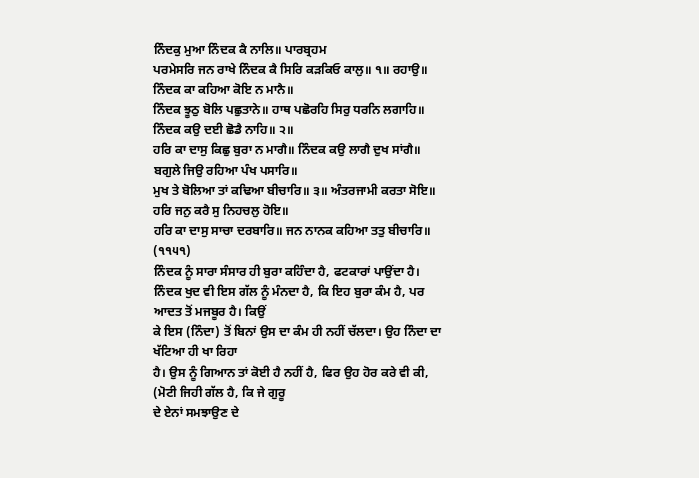ਨਿੰਦਕੁ ਮੁਆ ਨਿੰਦਕ ਕੈ ਨਾਲਿ॥ ਪਾਰਬ੍ਰਹਮ
ਪਰਮੇਸਰਿ ਜਨ ਰਾਖੇ ਨਿੰਦਕ ਕੈ ਸਿਰਿ ਕੜਕਿਓ ਕਾਲੁ॥ ੧॥ ਰਹਾਉ॥ ਨਿੰਦਕ ਕਾ ਕਹਿਆ ਕੋਇ ਨ ਮਾਨੈ॥
ਨਿੰਦਕ ਝੂਠੁ ਬੋਲਿ ਪਛੁਤਾਨੇ॥ ਹਾਥ ਪਛੋਰਹਿ ਸਿਰੁ ਧਰਨਿ ਲਗਾਹਿ॥ ਨਿੰਦਕ ਕਉ ਦਈ ਛੋਡੈ ਨਾਹਿ॥ ੨॥
ਹਰਿ ਕਾ ਦਾਸੁ ਕਿਛੁ ਬੁਰਾ ਨ ਮਾਗੈ॥ ਨਿੰਦਕ ਕਉ ਲਾਗੈ ਦੁਖ ਸਾਂਗੈ॥ ਬਗੁਲੇ ਜਿਉ ਰਹਿਆ ਪੰਖ ਪਸਾਰਿ॥
ਮੁਖ ਤੇ ਬੋਲਿਆ ਤਾਂ ਕਢਿਆ ਬੀਚਾਰਿ॥ ੩॥ ਅੰਤਰਜਾਮੀ ਕਰਤਾ ਸੋਇ॥ ਹਰਿ ਜਨੁ ਕਰੈ ਸੁ ਨਿਹਚਲੁ ਹੋਇ॥
ਹਰਿ ਕਾ ਦਾਸੁ ਸਾਚਾ ਦਰਬਾਰਿ॥ ਜਨ ਨਾਨਕ ਕਹਿਆ ਤਤੁ ਬੀਚਾਰਿ॥ (੧੧੫੧)
ਨਿੰਦਕ ਨੂੰ ਸਾਰਾ ਸੰਸਾਰ ਹੀ ਬੁਰਾ ਕਹਿੰਦਾ ਹੈ, ਫਟਕਾਰਾਂ ਪਾਉਂਦਾ ਹੈ।
ਨਿੰਦਕ ਖੁਦ ਵੀ ਇਸ ਗੱਲ ਨੂੰ ਮੰਨਦਾ ਹੈ, ਕਿ ਇਹ ਬੁਰਾ ਕੰਮ ਹੈ, ਪਰ ਆਦਤ ਤੋਂ ਮਜਬੂਰ ਹੈ। ਕਿਉਂ
ਕੇ ਇਸ (ਨਿੰਦਾ) ਤੋਂ ਬਿਨਾਂ ਉਸ ਦਾ ਕੰਮ ਹੀ ਨਹੀਂ ਚੱਲਦਾ। ਉਹ ਨਿੰਦਾ ਦਾ ਖੱਟਿਆ ਹੀ ਖਾ ਰਿਹਾ
ਹੈ। ਉਸ ਨੂੰ ਗਿਆਨ ਤਾਂ ਕੋਈ ਹੈ ਨਹੀਂ ਹੈ, ਫਿਰ ਉਹ ਹੋਰ ਕਰੇ ਵੀ ਕੀ,
(ਮੋਟੀ ਜਿਹੀ ਗੱਲ ਹੈ, ਕਿ ਜੇ ਗੁਰੂ
ਦੇ ਏਨਾਂ ਸਮਝਾਉਣ ਦੇ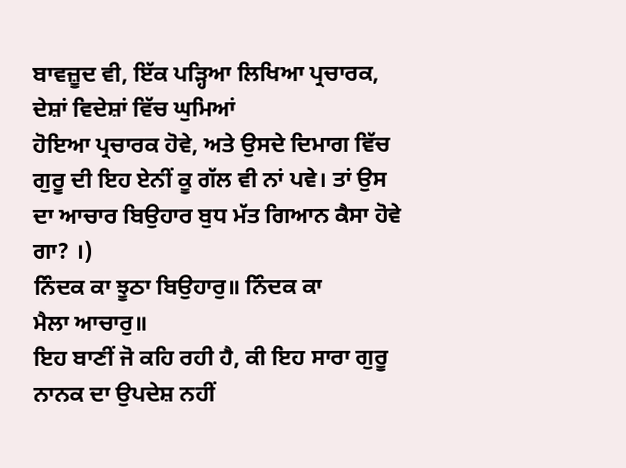ਬਾਵਜ਼ੂਦ ਵੀ, ਇੱਕ ਪੜ੍ਹਿਆ ਲਿਖਿਆ ਪ੍ਰਚਾਰਕ, ਦੇਸ਼ਾਂ ਵਿਦੇਸ਼ਾਂ ਵਿੱਚ ਘੁਮਿਆਂ
ਹੋਇਆ ਪ੍ਰਚਾਰਕ ਹੋਵੇ, ਅਤੇ ਉਸਦੇ ਦਿਮਾਗ ਵਿੱਚ ਗੁਰੂ ਦੀ ਇਹ ਏਨੀਂ ਕੂ ਗੱਲ ਵੀ ਨਾਂ ਪਵੇ। ਤਾਂ ਉਸ
ਦਾ ਆਚਾਰ ਬਿਉਹਾਰ ਬੁਧ ਮੱਤ ਗਿਆਨ ਕੈਸਾ ਹੋਵੇ ਗਾ? ।)
ਨਿੰਦਕ ਕਾ ਝੂਠਾ ਬਿਉਹਾਰੁ॥ ਨਿੰਦਕ ਕਾ
ਮੈਲਾ ਆਚਾਰੁ॥
ਇਹ ਬਾਣੀਂ ਜੋ ਕਹਿ ਰਹੀ ਹੈ, ਕੀ ਇਹ ਸਾਰਾ ਗੁਰੂ ਨਾਨਕ ਦਾ ਉਪਦੇਸ਼ ਨਹੀਂ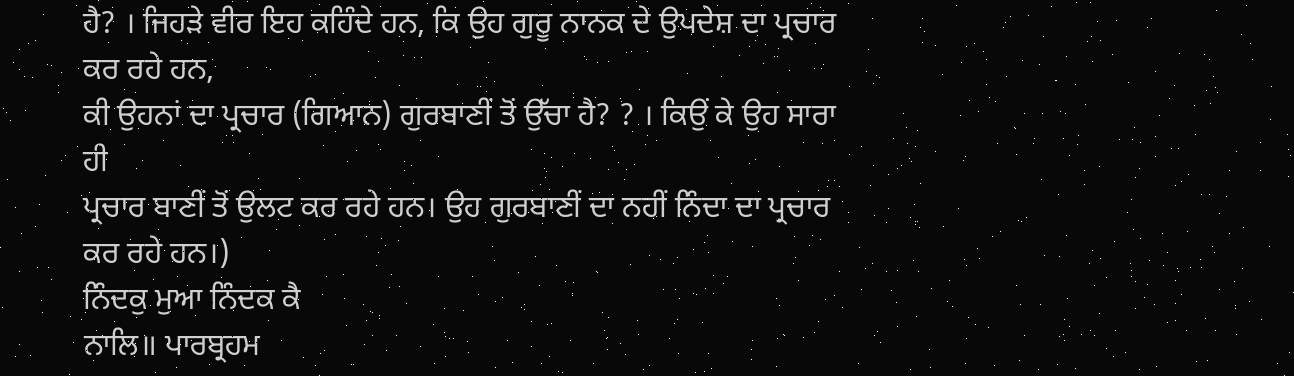ਹੈ? । ਜਿਹੜੇ ਵੀਰ ਇਹ ਕਹਿੰਦੇ ਹਨ, ਕਿ ਉਹ ਗੁਰੂ ਨਾਨਕ ਦੇ ਉਪਦੇਸ਼ ਦਾ ਪ੍ਰਚਾਰ ਕਰ ਰਹੇ ਹਨ,
ਕੀ ਉਹਨਾਂ ਦਾ ਪ੍ਰਚਾਰ (ਗਿਆਨ) ਗੁਰਬਾਣੀਂ ਤੋਂ ਉੱਚਾ ਹੈ? ? । ਕਿਉਂ ਕੇ ਉਹ ਸਾਰਾ ਹੀ
ਪ੍ਰਚਾਰ ਬਾਣੀਂ ਤੋਂ ਉਲਟ ਕਰ ਰਹੇ ਹਨ। ਉਹ ਗੁਰਬਾਣੀਂ ਦਾ ਨਹੀਂ ਨਿੰਦਾ ਦਾ ਪ੍ਰਚਾਰ ਕਰ ਰਹੇ ਹਨ।)
ਨਿੰਦਕੁ ਮੁਆ ਨਿੰਦਕ ਕੈ
ਨਾਲਿ॥ ਪਾਰਬ੍ਰਹਮ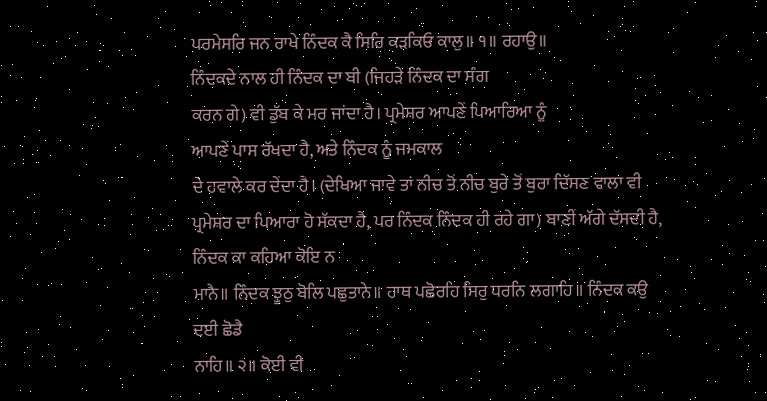ਪਰਮੇਸਰਿ ਜਨ ਰਾਖੇ ਨਿੰਦਕ ਕੈ ਸਿਰਿ ਕੜਕਿਓ ਕਾਲੁ॥ ੧॥ ਰਹਾਉ॥
ਨਿੰਦਕਦੇ ਨਾਲ ਹੀ ਨਿੰਦਕ ਦਾ ਬੀ (ਜਿਹੜੇ ਨਿੰਦਕ ਦਾ ਸੰਗ
ਕਰਨ ਗੇ) ਵੀ ਡੁੱਬ ਕੇ ਮਰ ਜਾਂਦਾ ਹੈ। ਪ੍ਰਮੇਸ਼ਰ ਆਪਣੇਂ ਪਿਆਰਿਆ ਨੂੰ
ਆਪਣੇਂ ਪਾਸ ਰੱਖਦਾ ਹੈ, ਅਤੇ ਨਿੰਦਕ ਨੂੰ ਜਮਕਾਲ
ਦੇ ਹਵਾਲੇ ਕਰ ਦੇਂਦਾ ਹੈ। (ਦੇਖਿਆ ਜਾਵੇ ਤਾਂ ਨੀਚ ਤੋਂ ਨੀਚ ਬੁਰੇ ਤੋਂ ਬੁਰਾ ਦਿੱਸਣ ਵਾਲਾ ਵੀ
ਪ੍ਰਮੇਸ਼ਰ ਦਾ ਪਿਆਰਾ ਹੋ ਸੱਕਦਾ ਹੈ, ਪਰ ਨਿੰਦਕ ਨਿੰਦਕ ਹੀ ਰਹੇ ਗਾ) ਬਾਣੀਂ ਅੱਗੇ ਦੱਸਦੀ ਹੈ,
ਨਿੰਦਕ ਕਾ ਕਹਿਆ ਕੋਇ ਨ
ਮਾਨੈ॥ ਨਿੰਦਕ ਝੂਠੁ ਬੋਲਿ ਪਛੁਤਾਨੇ॥ ਹਾਥ ਪਛੋਰਹਿ ਸਿਰੁ ਧਰਨਿ ਲਗਾਹਿ॥ ਨਿੰਦਕ ਕਉ ਦਈ ਛੋਡੈ
ਨਾਹਿ॥ ੨॥ ਕੋਈ ਵੀ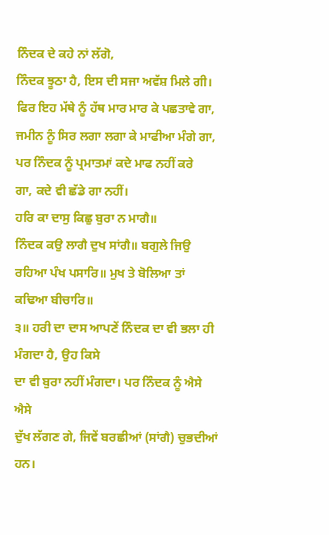ਨਿੰਦਕ ਦੇ ਕਹੇ ਨਾਂ ਲੱਗੋ,
ਨਿੰਦਕ ਝੂਠਾ ਹੈ, ਇਸ ਦੀ ਸਜਾ ਅਵੱਸ਼ ਮਿਲੇ ਗੀ। ਫਿਰ ਇਹ ਮੱਥੇ ਨੂੰ ਹੱਥ ਮਾਰ ਮਾਰ ਕੇ ਪਛਤਾਵੇ ਗਾ,
ਜਮੀਨ ਨੂੰ ਸਿਰ ਲਗਾ ਲਗਾ ਕੇ ਮਾਫੀਆ ਮੰਗੇ ਗਾ, ਪਰ ਨਿੰਦਕ ਨੂੰ ਪ੍ਰਮਾਤਮਾਂ ਕਦੇ ਮਾਫ ਨਹੀਂ ਕਰੇ
ਗਾ, ਕਦੇ ਵੀ ਛੱਡੇ ਗਾ ਨਹੀਂ।
ਹਰਿ ਕਾ ਦਾਸੁ ਕਿਛੁ ਬੁਰਾ ਨ ਮਾਗੈ॥
ਨਿੰਦਕ ਕਉ ਲਾਗੈ ਦੁਖ ਸਾਂਗੈ॥ ਬਗੁਲੇ ਜਿਉ ਰਹਿਆ ਪੰਖ ਪਸਾਰਿ॥ ਮੁਖ ਤੇ ਬੋਲਿਆ ਤਾਂ ਕਢਿਆ ਬੀਚਾਰਿ॥
੩॥ ਹਰੀ ਦਾ ਦਾਸ ਆਪਣੇਂ ਨਿੰਦਕ ਦਾ ਵੀ ਭਲਾ ਹੀ
ਮੰਗਦਾ ਹੈ, ਉਹ ਕਿਸੇ
ਦਾ ਵੀ ਬੁਰਾ ਨਹੀਂ ਮੰਗਦਾ। ਪਰ ਨਿੰਦਕ ਨੂੰ ਐਸੇ ਐਸੇ
ਦੁੱਖ ਲੱਗਣ ਗੇ, ਜਿਵੇਂ ਬਰਛੀਆਂ (ਸਾਂਗੈ) ਚੁਭਦੀਆਂ ਹਨ।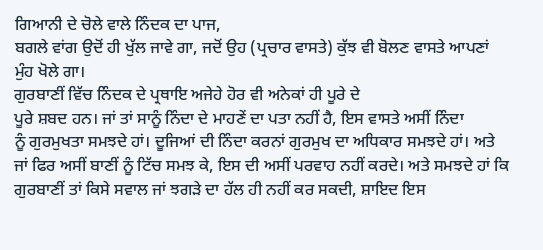ਗਿਆਨੀ ਦੇ ਚੋਲੇ ਵਾਲੇ ਨਿੰਦਕ ਦਾ ਪਾਜ,
ਬਗਲੇ ਵਾਂਗ ਉਦੋਂ ਹੀ ਖੁੱਲ ਜਾਵੇ ਗਾ, ਜਦੋਂ ਉਹ (ਪ੍ਰਚਾਰ ਵਾਸਤੇ) ਕੁੱਝ ਵੀ ਬੋਲਣ ਵਾਸਤੇ ਆਪਣਾਂ
ਮੁੰਹ ਖੋਲੇ ਗਾ।
ਗੁਰਬਾਣੀਂ ਵਿੱਚ ਨਿੰਦਕ ਦੇ ਪ੍ਰਥਾਇ ਅਜੇਹੇ ਹੋਰ ਵੀ ਅਨੇਕਾਂ ਹੀ ਪੂਰੇ ਦੇ
ਪੂਰੇ ਸ਼ਬਦ ਹਨ। ਜਾਂ ਤਾਂ ਸਾਨੂੰ ਨਿੰਦਾ ਦੇ ਮਾਹਣੇਂ ਦਾ ਪਤਾ ਨਹੀਂ ਹੈ, ਇਸ ਵਾਸਤੇ ਅਸੀਂ ਨਿੰਦਾ
ਨੂੰ ਗੁਰਮੁਖਤਾ ਸਮਝਦੇ ਹਾਂ। ਦੂਜਿਆਂ ਦੀ ਨਿੰਦਾ ਕਰਨਾਂ ਗੁਰਮੁਖ ਦਾ ਅਧਿਕਾਰ ਸਮਝਦੇ ਹਾਂ। ਅਤੇ
ਜਾਂ ਫਿਰ ਅਸੀਂ ਬਾਣੀਂ ਨੂੰ ਟਿੱਚ ਸਮਝ ਕੇ, ਇਸ ਦੀ ਅਸੀਂ ਪਰਵਾਹ ਨਹੀਂ ਕਰਦੇ। ਅਤੇ ਸਮਝਦੇ ਹਾਂ ਕਿ
ਗੁਰਬਾਣੀਂ ਤਾਂ ਕਿਸੇ ਸਵਾਲ ਜਾਂ ਝਗੜੇ ਦਾ ਹੱਲ ਹੀ ਨਹੀਂ ਕਰ ਸਕਦੀ, ਸ਼ਾਇਦ ਇਸ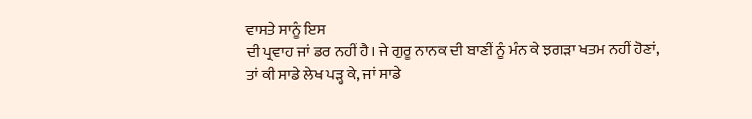ਵਾਸਤੇ ਸਾਨੂੰ ਇਸ
ਦੀ ਪ੍ਰਵਾਹ ਜਾਂ ਡਰ ਨਹੀਂ ਹੈ। ਜੇ ਗੁਰੂ ਨਾਨਕ ਦੀ ਬਾਣੀਂ ਨੂੰ ਮੰਨ ਕੇ ਝਗੜਾ ਖਤਮ ਨਹੀਂ ਹੋਣਾਂ,
ਤਾਂ ਕੀ ਸਾਡੇ ਲੇਖ ਪੜ੍ਹ ਕੇ, ਜਾਂ ਸਾਡੇ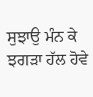ਸੁਝਾਉ ਮੰਨ ਕੇ ਝਗੜਾ ਹੱਲ ਹੋਵੇ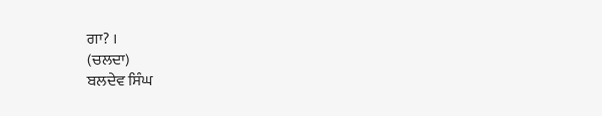ਗਾ? ।
(ਚਲਦਾ)
ਬਲਦੇਵ ਸਿੰਘ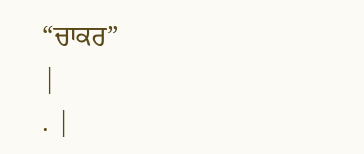“ਚਾਕਰ”
|
. |